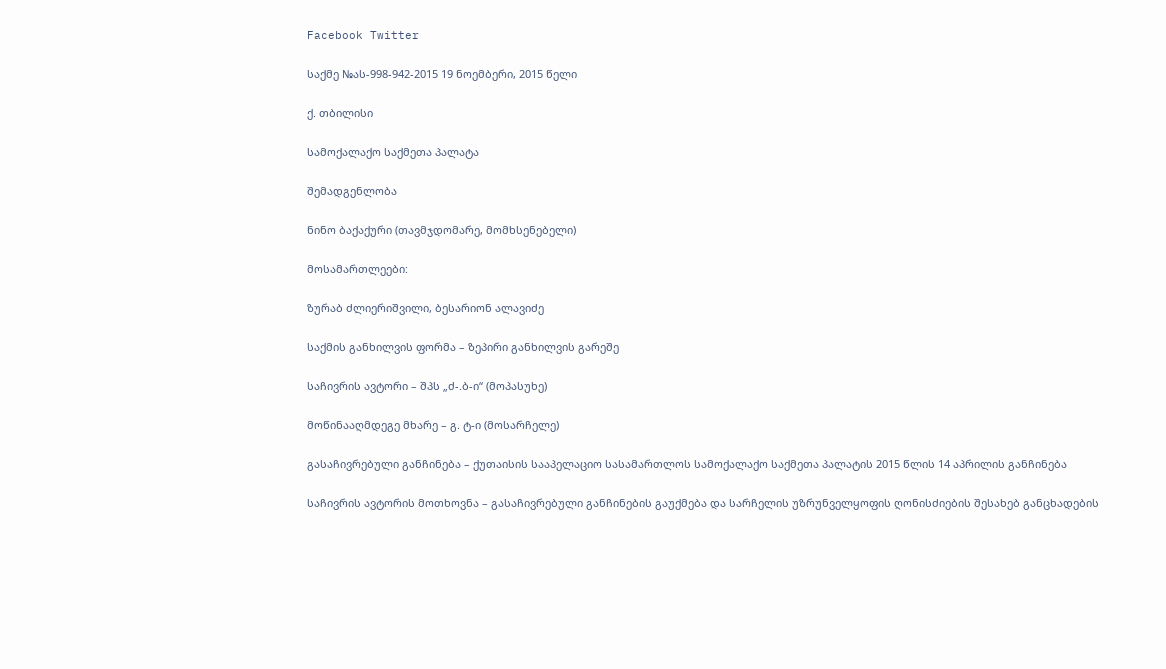Facebook Twitter

საქმე №ას-998-942-2015 19 ნოემბერი, 2015 წელი

ქ. თბილისი

სამოქალაქო საქმეთა პალატა

შემადგენლობა

ნინო ბაქაქური (თავმჯდომარე, მომხსენებელი)

მოსამართლეები:

ზურაბ ძლიერიშვილი, ბესარიონ ალავიძე

საქმის განხილვის ფორმა – ზეპირი განხილვის გარეშე

საჩივრის ავტორი – შპს „ძ-.ბ-ი“ (მოპასუხე)

მოწინააღმდეგე მხარე – გ. ტ-ი (მოსარჩელე)

გასაჩივრებული განჩინება – ქუთაისის სააპელაციო სასამართლოს სამოქალაქო საქმეთა პალატის 2015 წლის 14 აპრილის განჩინება

საჩივრის ავტორის მოთხოვნა – გასაჩივრებული განჩინების გაუქმება და სარჩელის უზრუნველყოფის ღონისძიების შესახებ განცხადების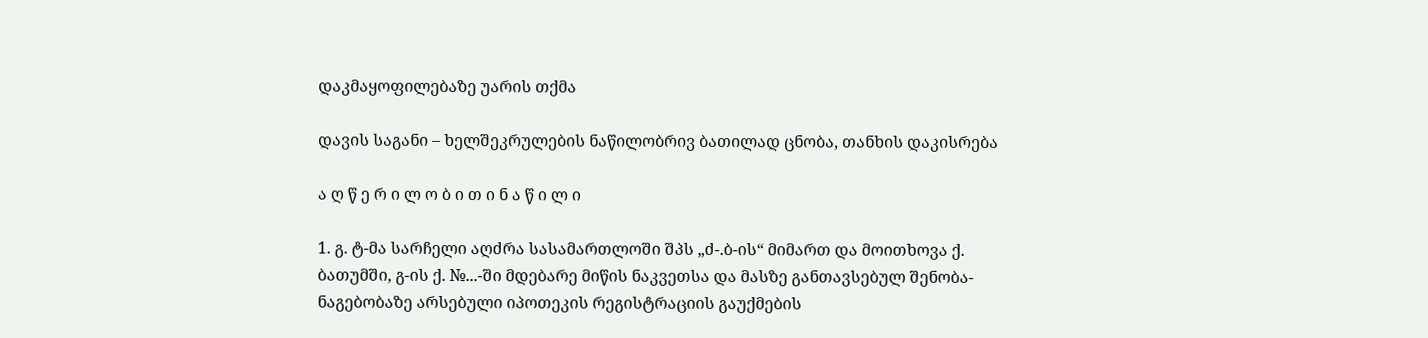დაკმაყოფილებაზე უარის თქმა

დავის საგანი – ხელშეკრულების ნაწილობრივ ბათილად ცნობა, თანხის დაკისრება

ა ღ წ ე რ ი ლ ო ბ ი თ ი ნ ა წ ი ლ ი

1. გ. ტ-მა სარჩელი აღძრა სასამართლოში შპს „ძ-.ბ-ის“ მიმართ და მოითხოვა ქ. ბათუმში, გ-ის ქ. №...-ში მდებარე მიწის ნაკვეთსა და მასზე განთავსებულ შენობა-ნაგებობაზე არსებული იპოთეკის რეგისტრაციის გაუქმების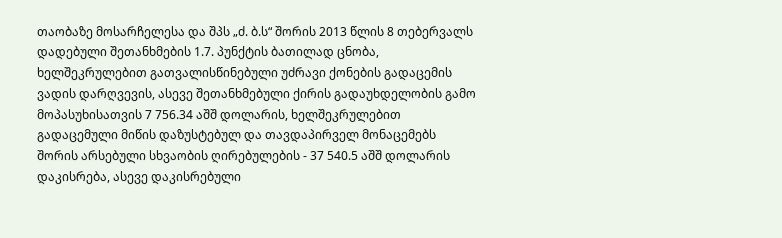თაობაზე მოსარჩელესა და შპს „ძ. ბ.ს“ შორის 2013 წლის 8 თებერვალს დადებული შეთანხმების 1.7. პუნქტის ბათილად ცნობა, ხელშეკრულებით გათვალისწინებული უძრავი ქონების გადაცემის ვადის დარღვევის, ასევე შეთანხმებული ქირის გადაუხდელობის გამო მოპასუხისათვის 7 756.34 აშშ დოლარის, ხელშეკრულებით გადაცემული მიწის დაზუსტებულ და თავდაპირველ მონაცემებს შორის არსებული სხვაობის ღირებულების - 37 540.5 აშშ დოლარის დაკისრება, ასევე დაკისრებული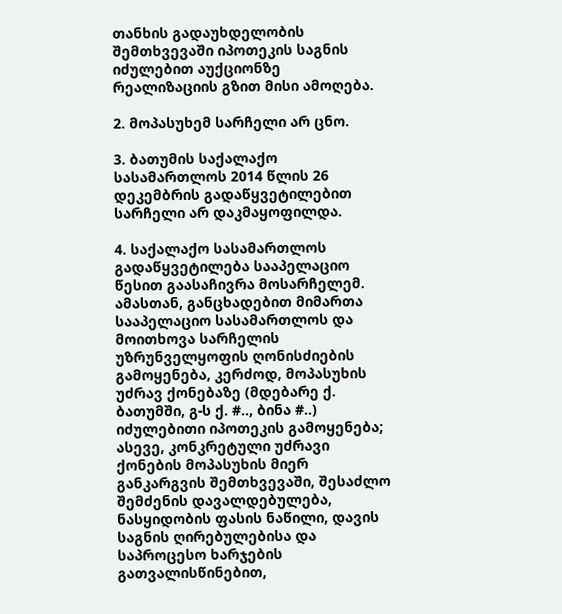თანხის გადაუხდელობის შემთხვევაში იპოთეკის საგნის იძულებით აუქციონზე რეალიზაციის გზით მისი ამოღება.

2. მოპასუხემ სარჩელი არ ცნო.

3. ბათუმის საქალაქო სასამართლოს 2014 წლის 26 დეკემბრის გადაწყვეტილებით სარჩელი არ დაკმაყოფილდა.

4. საქალაქო სასამართლოს გადაწყვეტილება სააპელაციო წესით გაასაჩივრა მოსარჩელემ. ამასთან, განცხადებით მიმართა სააპელაციო სასამართლოს და მოითხოვა სარჩელის უზრუნველყოფის ღონისძიების გამოყენება, კერძოდ, მოპასუხის უძრავ ქონებაზე (მდებარე ქ. ბათუმში, გ-ს ქ. #.., ბინა #..) იძულებითი იპოთეკის გამოყენება; ასევე, კონკრეტული უძრავი ქონების მოპასუხის მიერ განკარგვის შემთხვევაში, შესაძლო შემძენის დავალდებულება, ნასყიდობის ფასის ნაწილი, დავის საგნის ღირებულებისა და საპროცესო ხარჯების გათვალისწინებით,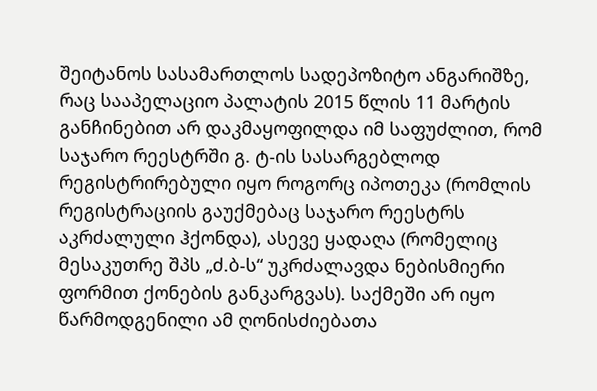შეიტანოს სასამართლოს სადეპოზიტო ანგარიშზე, რაც სააპელაციო პალატის 2015 წლის 11 მარტის განჩინებით არ დაკმაყოფილდა იმ საფუძლით, რომ საჯარო რეესტრში გ. ტ-ის სასარგებლოდ რეგისტრირებული იყო როგორც იპოთეკა (რომლის რეგისტრაციის გაუქმებაც საჯარო რეესტრს აკრძალული ჰქონდა), ასევე ყადაღა (რომელიც მესაკუთრე შპს „ძ.ბ-ს“ უკრძალავდა ნებისმიერი ფორმით ქონების განკარგვას). საქმეში არ იყო წარმოდგენილი ამ ღონისძიებათა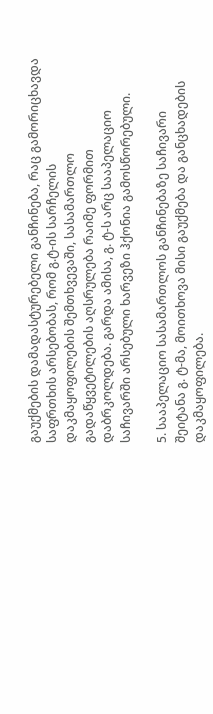გაუქმების დამადასტურებელი განჩინება, რაც გამორიცხავდა საფრთხის არსებობას, რომ გ.ტ-ის სარჩელის დაკმაყოფილების შემთხვევაში, სასამართლო გადაწყვეტილების აღსრულება რაიმე ფორმით დაბრკოლდება. გარდა ამისა, გ. ტ-ს არც სააპელაციო საჩივარში არსებული ხარვეზი ჰქონია გამოსწორებული.

5. სააპელაციო სასამართლოს განჩინებაზე საჩივარი შეიტანა გ. ტ-მა, მოითხოვა მისი გაუქმება და განცხადების დაკმაყოფილება.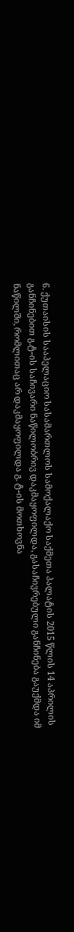6. ქუთაისის სააპელაციო სასამართლოს სამოქალაქო საქმეთა პალატის 2015 წლის 14 აპრილის განჩინებით გ.ტ-ის საჩივარი ნაწილობრივ დაკმაყოფილდა, გასაჩივრებული განჩინება გაუქმდა იმ ნაწილში, რომლითაც არ დაკმაყოფილდა გ. ტ-ის მოთხოვნა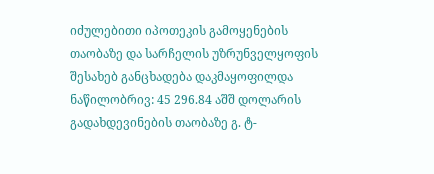იძულებითი იპოთეკის გამოყენების თაობაზე და სარჩელის უზრუნველყოფის შესახებ განცხადება დაკმაყოფილდა ნაწილობრივ: 45 296.84 აშშ დოლარის გადახდევინების თაობაზე გ. ტ-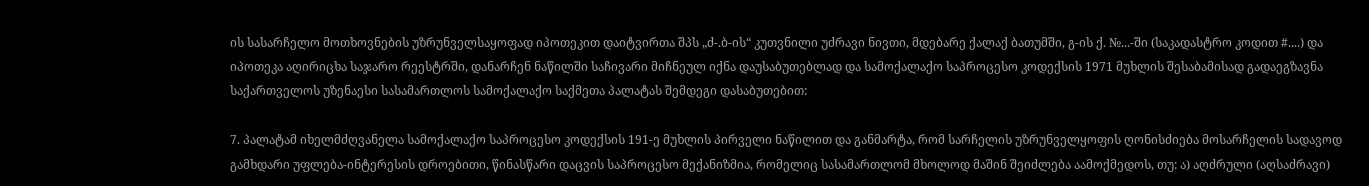ის სასარჩელო მოთხოვნების უზრუნველსაყოფად იპოთეკით დაიტვირთა შპს „ძ-.ბ-ის“ კუთვნილი უძრავი ნივთი, მდებარე ქალაქ ბათუმში, გ-ის ქ. №...-ში (საკადასტრო კოდით #....) და იპოთეკა აღირიცხა საჯარო რეესტრში, დანარჩენ ნაწილში საჩივარი მიჩნეულ იქნა დაუსაბუთებლად და სამოქალაქო საპროცესო კოდექსის 1971 მუხლის შესაბამისად გადაეგზავნა საქართველოს უზენაესი სასამართლოს სამოქალაქო საქმეთა პალატას შემდეგი დასაბუთებით:

7. პალატამ იხელმძღვანელა სამოქალაქო საპროცესო კოდექსის 191-ე მუხლის პირველი ნაწილით და განმარტა, რომ სარჩელის უზრუნველყოფის ღონისძიება მოსარჩელის სადავოდ გამხდარი უფლება-ინტერესის დროებითი, წინასწარი დაცვის საპროცესო მექანიზმია, რომელიც სასამართლომ მხოლოდ მაშინ შეიძლება აამოქმედოს, თუ: ა) აღძრული (აღსაძრავი)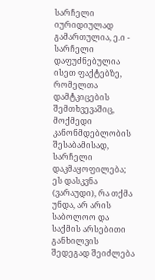სარჩელი იურიდიულად გამართულია, ე.ი - სარჩელი დაფუძნებულია ისეთ ფაქტებზე, რომელთა დამტკიცების შემთხვევაშიც, მოქმედი კანონმდებლობის შესაბამისად, სარჩელი დაკმაყოფილება; ეს დასკვნა (ვარაუდი), რა თქმა უნდა, არ არის საბოლოო და საქმის არსებითი განხილვის შედეგად შეიძლება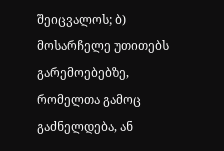შეიცვალოს; ბ) მოსარჩელე უთითებს გარემოებებზე, რომელთა გამოც გაძნელდება, ან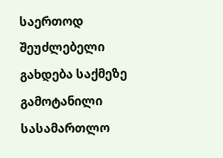საერთოდ შეუძლებელი გახდება საქმეზე გამოტანილი სასამართლო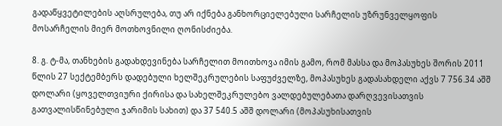გადაწყვეტილების აღსრულება, თუ არ იქნება განხორციელებული სარჩელის უზრუნველყოფის მოსარჩელის მიერ მოთხოვნილი ღონისძიება.

8. გ. ტ-მა, თანხების გადახდევინება სარჩელით მოითხოვა იმის გამო, რომ მასსა და მოპასუხეს შორის 2011 წლის 27 სექტემბერს დადებული ხელშეკრულების საფუძველზე, მოპასუხეს გადასახდელი აქვს 7 756.34 აშშ დოლარი (ყოველთვიური ქირისა და სახელშეკრულებო ვალდებულებათა დარღვევისათვის გათვალისწინებული ჯარიმის სახით) და 37 540.5 აშშ დოლარი (მოპასუხისათვის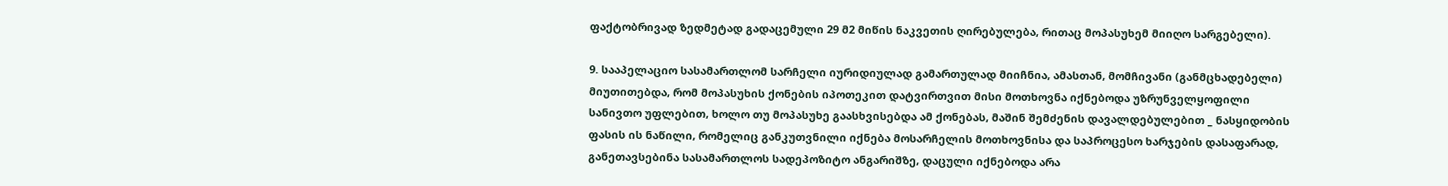ფაქტობრივად ზედმეტად გადაცემული 29 მ2 მიწის ნაკვეთის ღირებულება, რითაც მოპასუხემ მიიღო სარგებელი).

9. სააპელაციო სასამართლომ სარჩელი იურიდიულად გამართულად მიიჩნია, ამასთან, მომჩივანი (განმცხადებელი) მიუთითებდა, რომ მოპასუხის ქონების იპოთეკით დატვირთვით მისი მოთხოვნა იქნებოდა უზრუნველყოფილი სანივთო უფლებით, ხოლო თუ მოპასუხე გაასხვისებდა ამ ქონებას, მაშინ შემძენის დავალდებულებით _ ნასყიდობის ფასის ის ნაწილი, რომელიც განკუთვნილი იქნება მოსარჩელის მოთხოვნისა და საპროცესო ხარჯების დასაფარად, განეთავსებინა სასამართლოს სადეპოზიტო ანგარიშზე, დაცული იქნებოდა არა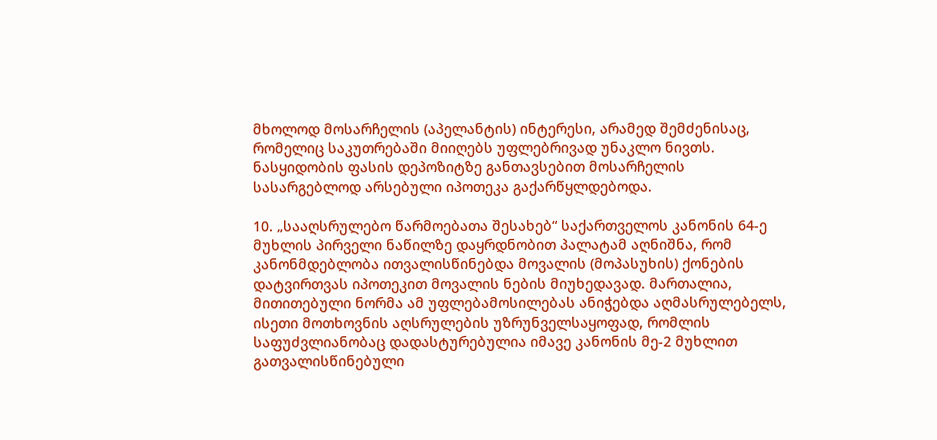მხოლოდ მოსარჩელის (აპელანტის) ინტერესი, არამედ შემძენისაც, რომელიც საკუთრებაში მიიღებს უფლებრივად უნაკლო ნივთს. ნასყიდობის ფასის დეპოზიტზე განთავსებით მოსარჩელის სასარგებლოდ არსებული იპოთეკა გაქარწყლდებოდა.

10. „სააღსრულებო წარმოებათა შესახებ“ საქართველოს კანონის 64-ე მუხლის პირველი ნაწილზე დაყრდნობით პალატამ აღნიშნა, რომ კანონმდებლობა ითვალისწინებდა მოვალის (მოპასუხის) ქონების დატვირთვას იპოთეკით მოვალის ნების მიუხედავად. მართალია, მითითებული ნორმა ამ უფლებამოსილებას ანიჭებდა აღმასრულებელს, ისეთი მოთხოვნის აღსრულების უზრუნველსაყოფად, რომლის საფუძვლიანობაც დადასტურებულია იმავე კანონის მე-2 მუხლით გათვალისწინებული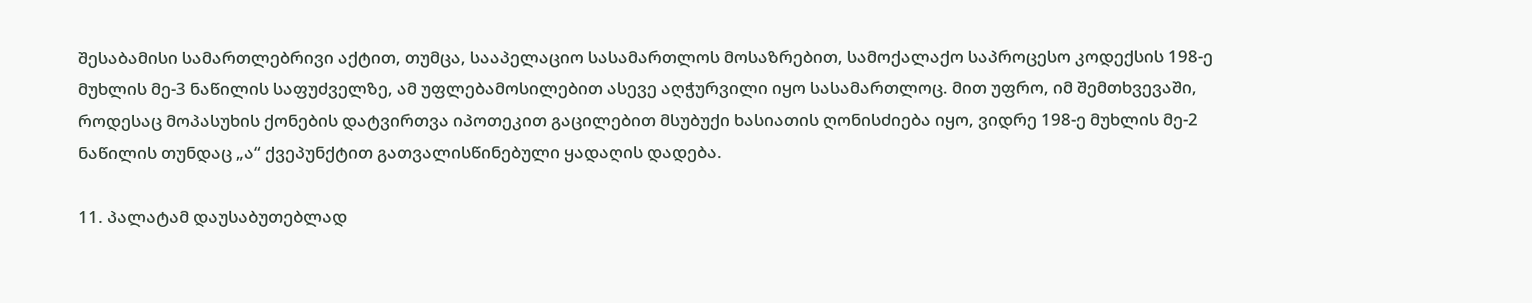შესაბამისი სამართლებრივი აქტით, თუმცა, სააპელაციო სასამართლოს მოსაზრებით, სამოქალაქო საპროცესო კოდექსის 198-ე მუხლის მე-3 ნაწილის საფუძველზე, ამ უფლებამოსილებით ასევე აღჭურვილი იყო სასამართლოც. მით უფრო, იმ შემთხვევაში, როდესაც მოპასუხის ქონების დატვირთვა იპოთეკით გაცილებით მსუბუქი ხასიათის ღონისძიება იყო, ვიდრე 198-ე მუხლის მე-2 ნაწილის თუნდაც „ა“ ქვეპუნქტით გათვალისწინებული ყადაღის დადება.

11. პალატამ დაუსაბუთებლად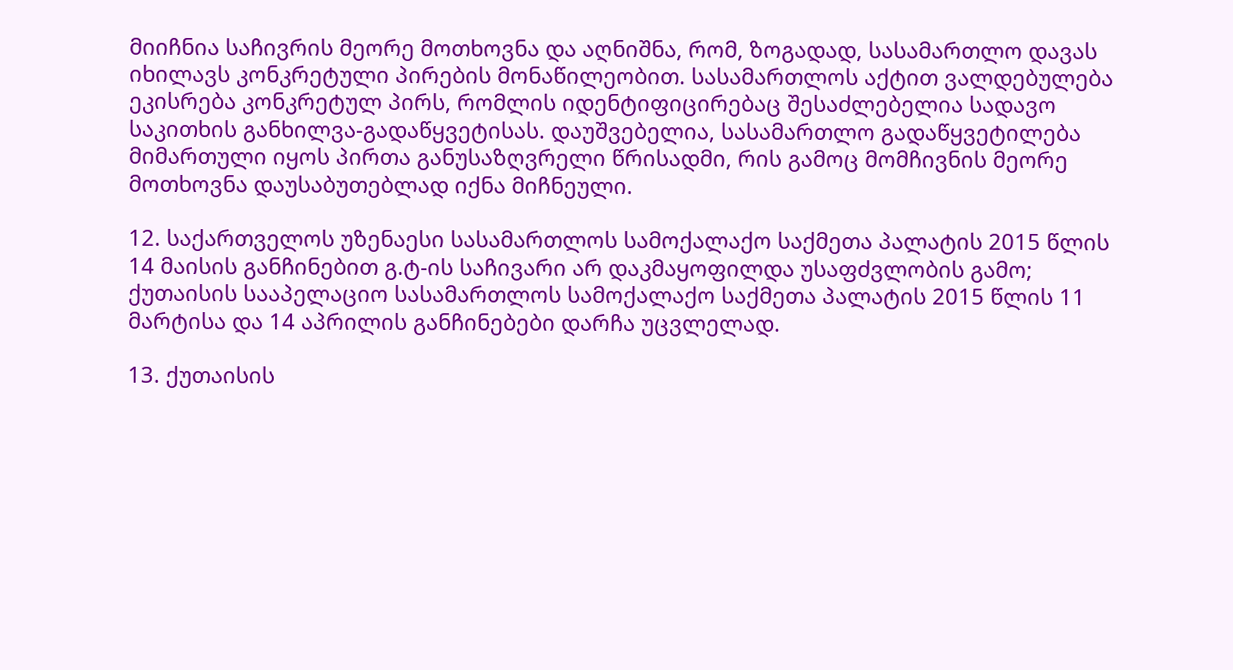მიიჩნია საჩივრის მეორე მოთხოვნა და აღნიშნა, რომ, ზოგადად, სასამართლო დავას იხილავს კონკრეტული პირების მონაწილეობით. სასამართლოს აქტით ვალდებულება ეკისრება კონკრეტულ პირს, რომლის იდენტიფიცირებაც შესაძლებელია სადავო საკითხის განხილვა-გადაწყვეტისას. დაუშვებელია, სასამართლო გადაწყვეტილება მიმართული იყოს პირთა განუსაზღვრელი წრისადმი, რის გამოც მომჩივნის მეორე მოთხოვნა დაუსაბუთებლად იქნა მიჩნეული.

12. საქართველოს უზენაესი სასამართლოს სამოქალაქო საქმეთა პალატის 2015 წლის 14 მაისის განჩინებით გ.ტ-ის საჩივარი არ დაკმაყოფილდა უსაფძვლობის გამო; ქუთაისის სააპელაციო სასამართლოს სამოქალაქო საქმეთა პალატის 2015 წლის 11 მარტისა და 14 აპრილის განჩინებები დარჩა უცვლელად.

13. ქუთაისის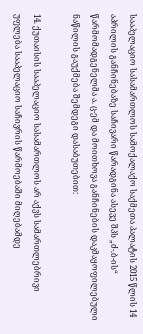სააპელაციო სასამართლოს სამოქალაქო საქმეთა პალატის 2015 წლის 14 აპრილის განჩინებაზე საჩივარი წარადგინა ასევე შპს „ძ-.ბ-ის“ წარმომადგენელმა ა. ც-ემ და მოითხოვა განჩინების დაკმაყოფილებული ნაწილის გაუქმება შემდეგი დასაბუთებით:

14. ქუთაისის სააპელაციო სასამართლოს არ აქვს სამართლებრივი უფლება სააპელაციო საჩივრის წარმოებაში მიღებამდე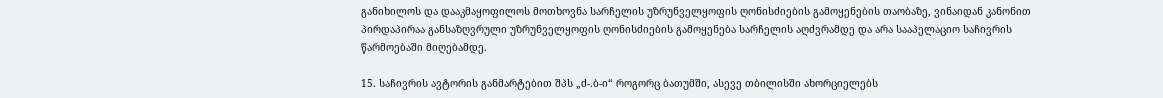განიხილოს და დააკმაყოფილოს მოთხოვნა სარჩელის უზრუნველყოფის ღონისძიების გამოყენების თაობაზე, ვინაიდან კანონით პირდაპირაა განსაზღვრული უზრუნველყოფის ღონისძიების გამოყენება სარჩელის აღძვრამდე და არა სააპელაციო საჩივრის წარმოებაში მიღებამდე.

15. საჩივრის ავტორის განმარტებით შპს „ძ-.ბ-ი“ როგორც ბათუმში, ასევე თბილისში ახორციელებს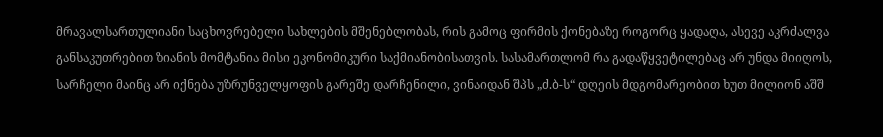მრავალსართულიანი საცხოვრებელი სახლების მშენებლობას, რის გამოც ფირმის ქონებაზე როგორც ყადაღა, ასევე აკრძალვა განსაკუთრებით ზიანის მომტანია მისი ეკონომიკური საქმიანობისათვის. სასამართლომ რა გადაწყვეტილებაც არ უნდა მიიღოს, სარჩელი მაინც არ იქნება უზრუნველყოფის გარეშე დარჩენილი, ვინაიდან შპს „ძ.ბ-ს“ დღეის მდგომარეობით ხუთ მილიონ აშშ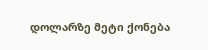დოლარზე მეტი ქონება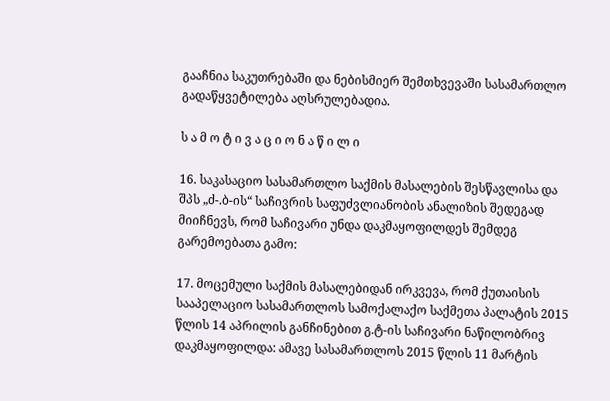გააჩნია საკუთრებაში და ნებისმიერ შემთხვევაში სასამართლო გადაწყვეტილება აღსრულებადია.

ს ა მ ო ტ ი ვ ა ც ი ო ნ ა წ ი ლ ი

16. საკასაციო სასამართლო საქმის მასალების შესწავლისა და შპს „ძ-.ბ-ის“ საჩივრის საფუძვლიანობის ანალიზის შედეგად მიიჩნევს, რომ საჩივარი უნდა დაკმაყოფილდეს შემდეგ გარემოებათა გამო:

17. მოცემული საქმის მასალებიდან ირკვევა, რომ ქუთაისის სააპელაციო სასამართლოს სამოქალაქო საქმეთა პალატის 2015 წლის 14 აპრილის განჩინებით გ.ტ-ის საჩივარი ნაწილობრივ დაკმაყოფილდა: ამავე სასამართლოს 2015 წლის 11 მარტის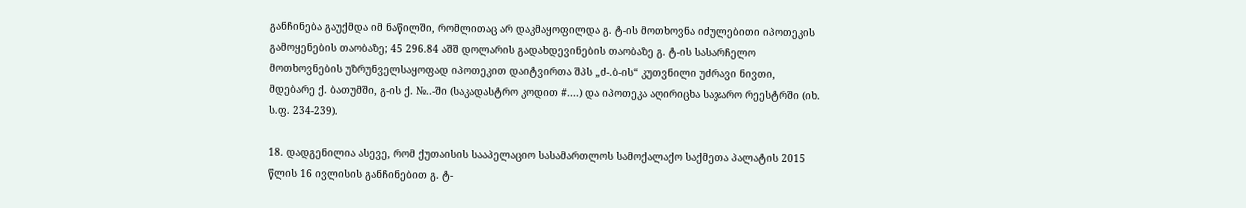განჩინება გაუქმდა იმ ნაწილში, რომლითაც არ დაკმაყოფილდა გ. ტ-ის მოთხოვნა იძულებითი იპოთეკის გამოყენების თაობაზე; 45 296.84 აშშ დოლარის გადახდევინების თაობაზე გ. ტ-ის სასარჩელო მოთხოვნების უზრუნველსაყოფად იპოთეკით დაიტვირთა შპს „ძ-.ბ-ის“ კუთვნილი უძრავი ნივთი, მდებარე ქ. ბათუმში, გ-ის ქ. №..-ში (საკადასტრო კოდით #....) და იპოთეკა აღირიცხა საჯარო რეესტრში (იხ. ს.ფ. 234-239).

18. დადგენილია ასევე, რომ ქუთაისის სააპელაციო სასამართლოს სამოქალაქო საქმეთა პალატის 2015 წლის 16 ივლისის განჩინებით გ. ტ-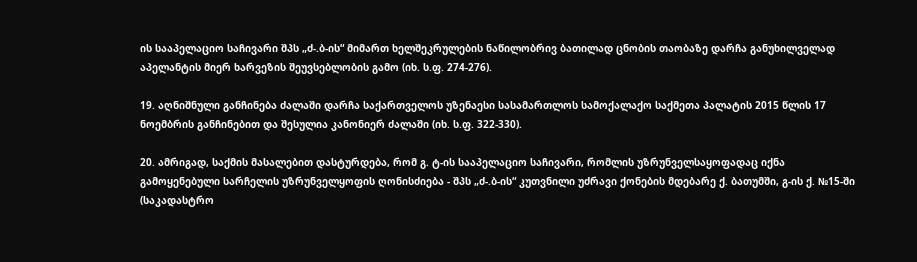ის სააპელაციო საჩივარი შპს „ძ-.ბ-ის“ მიმართ ხელშეკრულების ნაწილობრივ ბათილად ცნობის თაობაზე დარჩა განუხილველად აპელანტის მიერ ხარვეზის შეუვსებლობის გამო (იხ. ს.ფ. 274-276).

19. აღნიშნული განჩინება ძალაში დარჩა საქართველოს უზენაესი სასამართლოს სამოქალაქო საქმეთა პალატის 2015 წლის 17 ნოემბრის განჩინებით და შესულია კანონიერ ძალაში (იხ. ს.ფ. 322-330).

20. ამრიგად, საქმის მასალებით დასტურდება, რომ გ. ტ-ის სააპელაციო საჩივარი, რომლის უზრუნველსაყოფადაც იქნა გამოყენებული სარჩელის უზრუნველყოფის ღონისძიება - შპს „ძ-.ბ-ის“ კუთვნილი უძრავი ქონების მდებარე ქ. ბათუმში, გ-ის ქ. №15-ში (საკადასტრო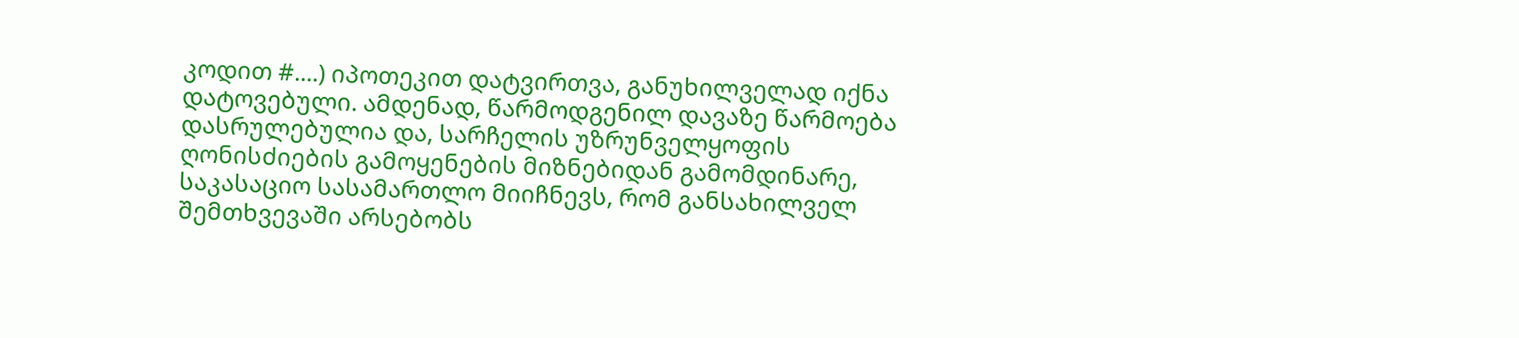კოდით #....) იპოთეკით დატვირთვა, განუხილველად იქნა დატოვებული. ამდენად, წარმოდგენილ დავაზე წარმოება დასრულებულია და, სარჩელის უზრუნველყოფის ღონისძიების გამოყენების მიზნებიდან გამომდინარე, საკასაციო სასამართლო მიიჩნევს, რომ განსახილველ შემთხვევაში არსებობს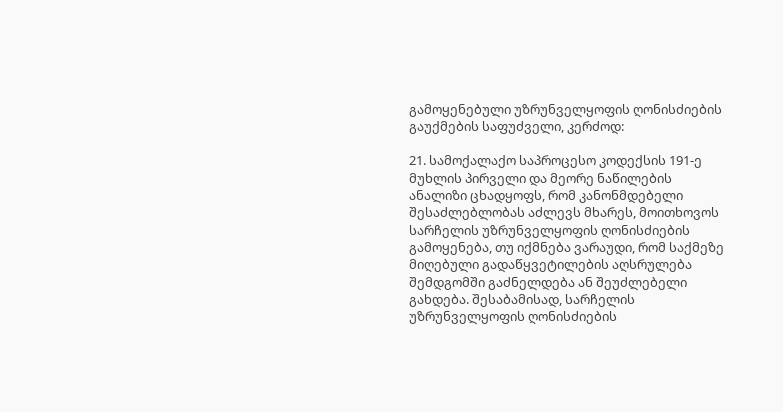გამოყენებული უზრუნველყოფის ღონისძიების გაუქმების საფუძველი, კერძოდ:

21. სამოქალაქო საპროცესო კოდექსის 191-ე მუხლის პირველი და მეორე ნაწილების ანალიზი ცხადყოფს, რომ კანონმდებელი შესაძლებლობას აძლევს მხარეს, მოითხოვოს სარჩელის უზრუნველყოფის ღონისძიების გამოყენება, თუ იქმნება ვარაუდი, რომ საქმეზე მიღებული გადაწყვეტილების აღსრულება შემდგომში გაძნელდება ან შეუძლებელი გახდება. შესაბამისად, სარჩელის უზრუნველყოფის ღონისძიების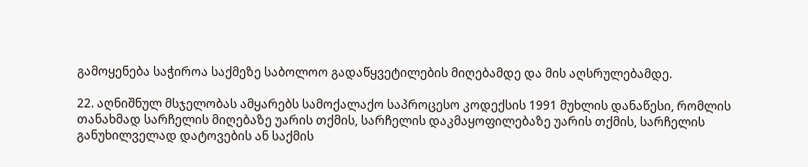გამოყენება საჭიროა საქმეზე საბოლოო გადაწყვეტილების მიღებამდე და მის აღსრულებამდე.

22. აღნიშნულ მსჯელობას ამყარებს სამოქალაქო საპროცესო კოდექსის 1991 მუხლის დანაწესი, რომლის თანახმად სარჩელის მიღებაზე უარის თქმის, სარჩელის დაკმაყოფილებაზე უარის თქმის, სარჩელის განუხილველად დატოვების ან საქმის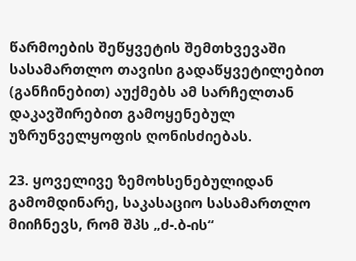წარმოების შეწყვეტის შემთხვევაში სასამართლო თავისი გადაწყვეტილებით (განჩინებით) აუქმებს ამ სარჩელთან დაკავშირებით გამოყენებულ უზრუნველყოფის ღონისძიებას.

23. ყოველივე ზემოხსენებულიდან გამომდინარე, საკასაციო სასამართლო მიიჩნევს, რომ შპს „ძ-.ბ-ის“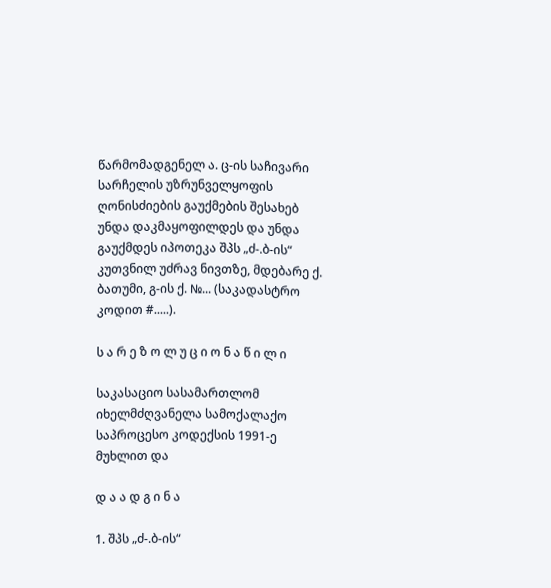წარმომადგენელ ა. ც-ის საჩივარი სარჩელის უზრუნველყოფის ღონისძიების გაუქმების შესახებ უნდა დაკმაყოფილდეს და უნდა გაუქმდეს იპოთეკა შპს „ძ-.ბ-ის“ კუთვნილ უძრავ ნივთზე, მდებარე ქ. ბათუმი, გ-ის ქ. №... (საკადასტრო კოდით #.....).

ს ა რ ე ზ ო ლ უ ც ი ო ნ ა წ ი ლ ი

საკასაციო სასამართლომ იხელმძღვანელა სამოქალაქო საპროცესო კოდექსის 1991-ე მუხლით და

დ ა ა დ გ ი ნ ა

1. შპს „ძ-.ბ-ის“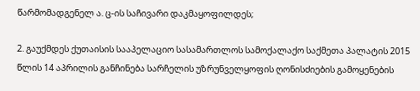წარმომადგენელ ა. ც-ის საჩივარი დაკმაყოფილდეს;

2. გაუქმდეს ქუთაისის სააპელაციო სასამართლოს სამოქალაქო საქმეთა პალატის 2015 წლის 14 აპრილის განჩინება სარჩელის უზრუნველყოფის ღონისძიების გამოყენების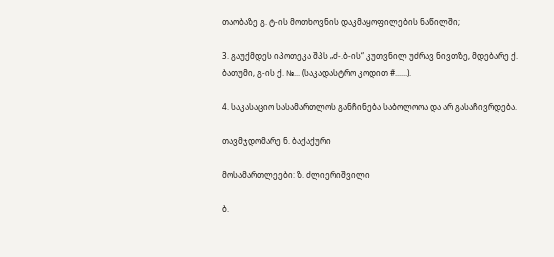თაობაზე გ. ტ-ის მოთხოვნის დაკმაყოფილების ნაწილში;

3. გაუქმდეს იპოთეკა შპს „ძ-.ბ-ის“ კუთვნილ უძრავ ნივთზე, მდებარე ქ. ბათუმი, გ-ის ქ. №... (საკადასტრო კოდით #......).

4. საკასაციო სასამართლოს განჩინება საბოლოოა და არ გასაჩივრდება.

თავმჯდომარე ნ. ბაქაქური

მოსამართლეები: ზ. ძლიერიშვილი

ბ.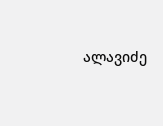ალავიძე